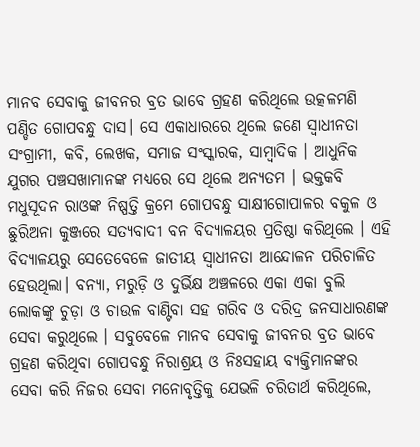ମାନବ ସେବାକୁ ଜୀବନର ବ୍ରତ ଭାବେ ଗ୍ରହଣ କରିଥିଲେ ଉତ୍କଳମଣି ପଣ୍ଡିତ ଗୋପବନ୍ଧୁ ଦାସ। ସେ ଏକାଧାରରେ ଥିଲେ ଜଣେ ସ୍ୱାଧୀନତା ସଂଗ୍ରାମୀ, କବି, ଲେଖକ, ସମାଜ ସଂସ୍କାରକ, ସାମ୍ୱାଦିକ । ଆଧୁନିକ ଯୁଗର ପଞ୍ଚସଖାମାନଙ୍କ ମଧ୍ୟରେ ସେ ଥିଲେ ଅନ୍ୟତମ । ଭକ୍ତକବି ମଧୁସୂଦନ ରାଓଙ୍କ ନିଷ୍ପତ୍ତି କ୍ରମେ ଗୋପବନ୍ଧୁ ସାକ୍ଷୀଗୋପାଳର ବକୁଳ ଓ ଛୁରିଅନା କୁଞ୍ଜରେ ସତ୍ୟବାଦୀ ବନ ବିଦ୍ୟାଳୟର ପ୍ରତିଷ୍ଠା କରିଥିଲେ । ଏହି ବିଦ୍ୟାଳୟରୁ ସେତେବେଳେ ଜାତୀୟ ସ୍ୱାଧୀନତା ଆନ୍ଦୋଳନ ପରିଚାଳିତ ହେଉଥିଲା। ବନ୍ୟା, ମରୁଡ଼ି ଓ ଦୁର୍ଭିକ୍ଷ ଅଞ୍ଚଳରେ ଏକା ଏକା ବୁଲି ଲୋକଙ୍କୁ ଚୁଡ଼ା ଓ ଚାଉଳ ବାଣ୍ଟିବା ସହ ଗରିବ ଓ ଦରିଦ୍ର ଜନସାଧାରଣଙ୍କ ସେବା କରୁଥିଲେ । ସବୁବେଳେ ମାନବ ସେବାକୁ ଜୀବନର ବ୍ରତ ଭାବେ ଗ୍ରହଣ କରିଥିବା ଗୋପବନ୍ଧୁ ନିରାଶ୍ରୟ ଓ ନିଃସହାୟ ବ୍ୟକ୍ତିମାନଙ୍କର ସେବା କରି ନିଜର ସେବା ମନୋବୃତ୍ତିକୁ ଯେଭଳି ଚରିତାର୍ଥ କରିଥିଲେ,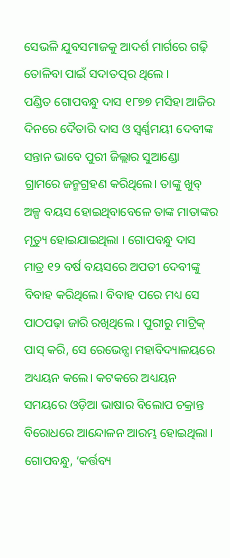ସେଭଳି ଯୁବସମାଜକୁ ଆଦର୍ଶ ମାର୍ଗରେ ଗଢ଼ି ତୋଳିବା ପାଇଁ ସଦାତତ୍ପର ଥିଲେ ।
ପଣ୍ଡିତ ଗୋପବନ୍ଧୁ ଦାସ ୧୮୭୭ ମସିହା ଆଜିର ଦିନରେ ଦୈତାରି ଦାସ ଓ ସ୍ୱର୍ଣ୍ଣମୟୀ ଦେବୀଙ୍କ ସନ୍ତାନ ଭାବେ ପୁରୀ ଜିଲ୍ଲାର ସୁଆଣ୍ଡୋ ଗ୍ରାମରେ ଜନ୍ମଗ୍ରହଣ କରିଥିଲେ। ତାଙ୍କୁ ଖୁବ୍ ଅଳ୍ପ ବୟସ ହୋଇଥିବାବେଳେ ତାଙ୍କ ମାତାଙ୍କର ମୃତ୍ୟୁ ହୋଇଯାଇଥିଲା । ଗୋପବନ୍ଧୁ ଦାସ ମାତ୍ର ୧୨ ବର୍ଷ ବୟସରେ ଅପତୀ ଦେବୀଙ୍କୁ ବିବାହ କରିଥିଲେ। ବିବାହ ପରେ ମଧ୍ୟ ସେ ପାଠପଢ଼ା ଜାରି ରଖିଥିଲେ । ପୁରୀରୁ ମାଟ୍ରିକ୍ ପାସ୍ କରି, ସେ ରେଭେନ୍ସା ମହାବିଦ୍ୟାଳୟରେ ଅଧ୍ୟୟନ କଲେ। କଟକରେ ଅଧ୍ୟୟନ ସମୟରେ ଓଡ଼ିଆ ଭାଷାର ବିଲୋପ ଚକ୍ରାନ୍ତ ବିରୋଧରେ ଆନ୍ଦୋଳନ ଆରମ୍ଭ ହୋଇଥିଲା । ଗୋପବନ୍ଧୁ, ‘କର୍ତ୍ତବ୍ୟ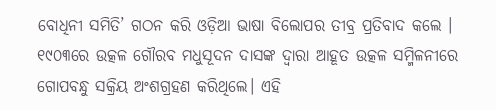ବୋଧିନୀ ସମିତି’ ଗଠନ କରି ଓଡ଼ିଆ ଭାଷା ବିଲୋପର ତୀବ୍ର ପ୍ରତିବାଦ କଲେ ।
୧୯୦୩ରେ ଉତ୍କଳ ଗୌରବ ମଧୁସୂଦନ ଦାସଙ୍କ ଦ୍ୱାରା ଆହୂତ ଉତ୍କଳ ସମ୍ମିଳନୀରେ ଗୋପବନ୍ଧୁ ସକ୍ରିୟ ଅଂଶଗ୍ରହଣ କରିଥିଲେ। ଏହି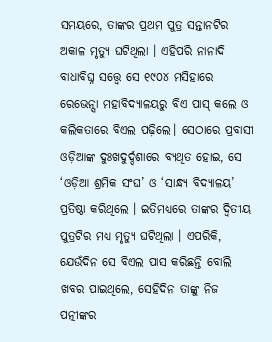ସମୟରେ, ତାଙ୍କର ପ୍ରଥମ ପୁତ୍ର ସନ୍ତାନଟିର ଅକାଳ ମୃତ୍ୟୁ ଘଟିଥିଲା । ଏହିପରି ନାନାଦି ବାଧାବିଘ୍ନ ସତ୍ତ୍ୱେ ସେ ୧୯୦୪ ମସିହାରେ ରେଭେନ୍ସା ମହାବିଦ୍ୟାଳୟରୁ ବିଏ ପାସ୍ କଲେ ଓ କଲିକତାରେ ବିଏଲ ପଢ଼ିଲେ। ସେଠାରେ ପ୍ରବାସୀ ଓଡ଼ିଆଙ୍କ ଦୁଃଖଦୁର୍ଦ୍ଦଶାରେ ବ୍ୟଥିତ ହୋଇ, ସେ ‘ଓଡ଼ିଆ ଶ୍ରମିକ ସଂଘ’ ଓ ‘ସାନ୍ଧ୍ୟ ବିଦ୍ୟାଳୟ’ ପ୍ରତିଷ୍ଠା କରିଥିଲେ । ଇତିମଧ୍ୟରେ ତାଙ୍କର ଦ୍ୱିତୀୟ ପୁତ୍ରଟିର ମଧ୍ୟ ମୃତ୍ୟୁ ଘଟିଥିଲା । ଏପରିକି, ଯେଉଁଦିନ ସେ ବିଏଲ ପାସ କରିଛନ୍ତି ବୋଲି ଖବର ପାଇଥିଲେ, ସେହିଦିନ ତାଙ୍କୁ ନିଜ ପତ୍ନୀଙ୍କର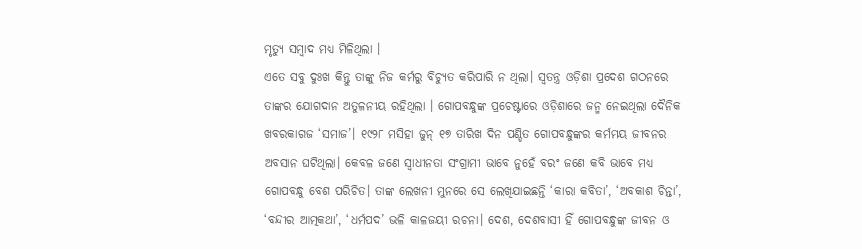ମୃତ୍ୟୁ ସମ୍ବାଦ ମଧ୍ୟ ମିଳିଥିଲା ।
ଏତେ ସବୁ ଦୁଃଖ କିନ୍ତୁ ତାଙ୍କୁ ନିଜ କର୍ମରୁ ବିଚ୍ୟୁତ କରିପାରି ନ ଥିଲା। ସ୍ୱତନ୍ତ୍ର ଓଡ଼ିଶା ପ୍ରଦେଶ ଗଠନରେ ତାଙ୍କର ଯୋଗଦାନ ଅତୁଳନୀୟ ରହିଥିଲା । ଗୋପବନ୍ଧୁଙ୍କ ପ୍ରଚେଷ୍ଟାରେ ଓଡ଼ିଶାରେ ଜନ୍ମ ନେଇଥିଲା ଦୈନିକ ଖବରକାଗଜ ‘ସମାଜ’। ୧୯୨୮ ମସିହା ଜୁନ୍ ୧୭ ତାରିଖ ଦିନ ପଣ୍ଡିତ ଗୋପବନ୍ଧୁଙ୍କର କର୍ମମୟ ଜୀବନର ଅବସାନ ଘଟିଥିଲା। କେବଳ ଜଣେ ସ୍ୱାଧୀନତା ସଂଗ୍ରାମୀ ଭାବେ ନୁହେଁ ବରଂ ଜଣେ କବି ଭାବେ ମଧ୍ୟ ଗୋପବନ୍ଧୁ ବେଶ ପରିଚିତ। ତାଙ୍କ ଲେଖନୀ ମୁନରେ ସେ ଲେଖିଯାଇଛନ୍ତି ‘କାରା କବିତା’, ‘ଅବକାଶ ଚିନ୍ତା’, ‘ବନ୍ଦୀର ଆତ୍ମକଥା’, ‘ଧର୍ମପଦ’ ଭଳି କାଳଜୟୀ ରଚନା। ଦେଶ, ଦେଶବାସୀ ହିଁ ଗୋପବନ୍ଧୁଙ୍କ ଜୀବନ ଓ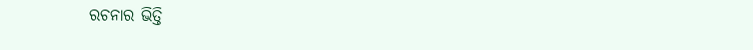ରଚନାର ଭିତ୍ତି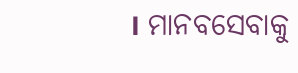। ମାନବସେବାକୁ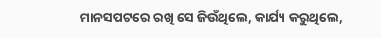ମାନସପଟରେ ରଖି ସେ ଜିଉଁଥିଲେ, କାର୍ଯ୍ୟ କରୁଥିଲେ,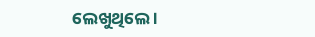ଲେଖୁଥିଲେ ।